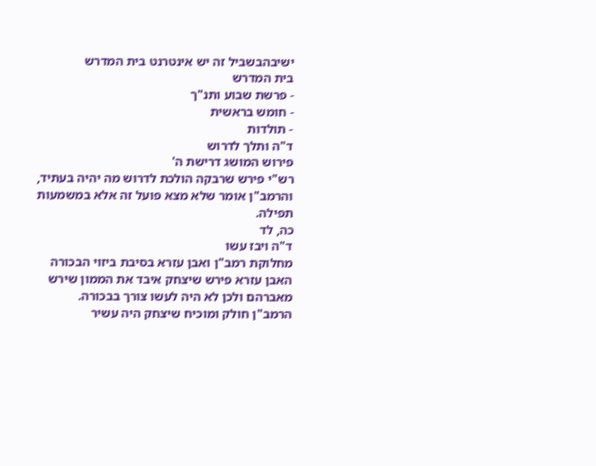ישיבהבשביל זה יש אינטרנט בית המדרש
בית המדרש
- פרשת שבוע ותנ"ך
- חומש בראשית
- תולדות
ד"ה ותלך לדרוש
פירוש המושג דרישת ה'
רש"י פירש שרבקה הולכת לדרוש מה יהיה בעתיד, והרמב"ן אומר שלא מצא פועל זה אלא במשמעות תפילה.
כה, לד
ד"ה ויבז עשו
מחלוקת רמב"ן ואבן עזרא בסיבת ביזוי הבכורה
האבן עזרא פירש שיצחק איבד את הממון שירש מאברהם ולכן לא היה לעשו צורך בבכורה.
הרמב"ן חולק ומוכיח שיצחק היה עשיר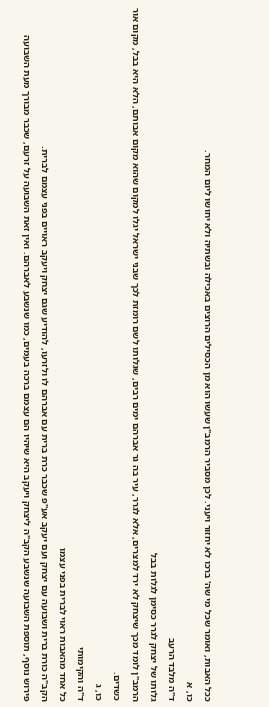ככל האבות, ואומר שכל מי שה' ברכו לא יחזור ויעני. לכן מסביר הרמב"ן שעשו הוא מן הכסילים הרוצים באכילה ובשתיה ולא יחושו ליום המחר.
כו, א
ד"ה מלבד הרעב
גלותו של יצחק לגרר כסימן לגלות בבל
הרמב"ן לומד מכך שיצחק לא ירד למצרים, אלא לגרר, עיר בה גר אברהם ימים רבים, שגלותו לשם רומזת לכך שבני ישראל יגלו למקום שהוא מקום אבותם, הלא היא בבל, מקום אור כשדים.
כו, ג
ד"ה והקימותי
כל אחד מהאבות ראוי לברית בפני עצמו
הקב"ה כורת ברית ושבועה עם יצחק ועם יעקב אע"פ שכבר כרת ברית עם אברהם לו ולזרעו, להודיע שגם יצחק ויעקב ראויים בפני עצמם לברית.
פירוש נוסף, תוספת השבועה שנשבע הקב"ה ליצחק ויעקב היא שיהיו הם עצמם ברכה בעמים, כמו שנשבע לאברהם. ואין זאת השבועה על זרעם, שכבר מבורך מעת השבועה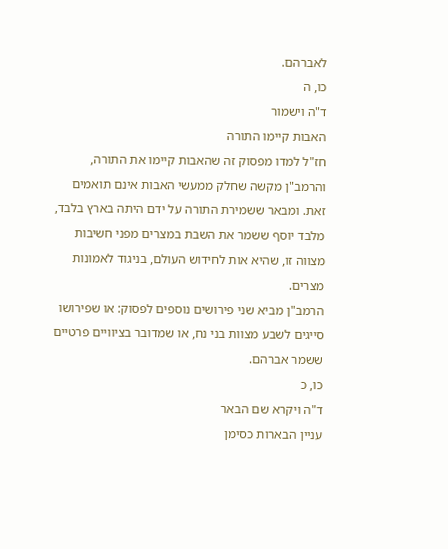לאברהם.
כו, ה
ד"ה וישמור
האבות קיימו התורה
חז"ל למדו מפסוק זה שהאבות קיימו את התורה, והרמב"ן מקשה שחלק ממעשי האבות אינם תואמים זאת. ומבאר ששמירת התורה על ידם היתה בארץ בלבד, מלבד יוסף ששמר את השבת במצרים מפני חשיבות מצווה זו, שהיא אות לחידוש העולם, בניגוד לאמונות מצרים.
הרמב"ן מביא שני פירושים נוספים לפסוק: או שפירושו סייגים לשבע מצוות בני נח, או שמדובר בציוויים פרטיים ששמר אברהם.
כו, כ
ד"ה ויקרא שם הבאר
עניין הבארות כסימן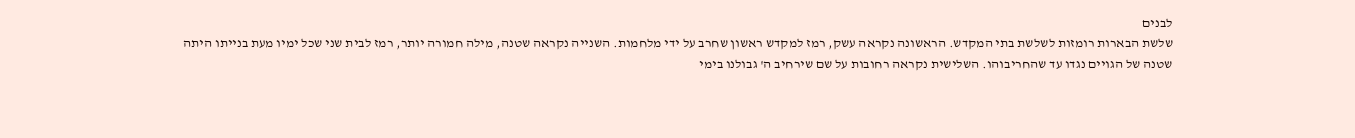לבנים
שלשת הבארות רומזות לשלשת בתי המקדש. הראשונה נקראה עשק, רמז למקדש ראשון שחרב על ידי מלחמות. השנייה נקראה שטנה, מילה חמורה יותר, רמז לבית שני שכל ימיו מעת בנייתו היתה שטנה של הגויים נגדו עד שהחריבוהו. השלישית נקראה רחובות על שם שירחיב ה' גבולנו בימי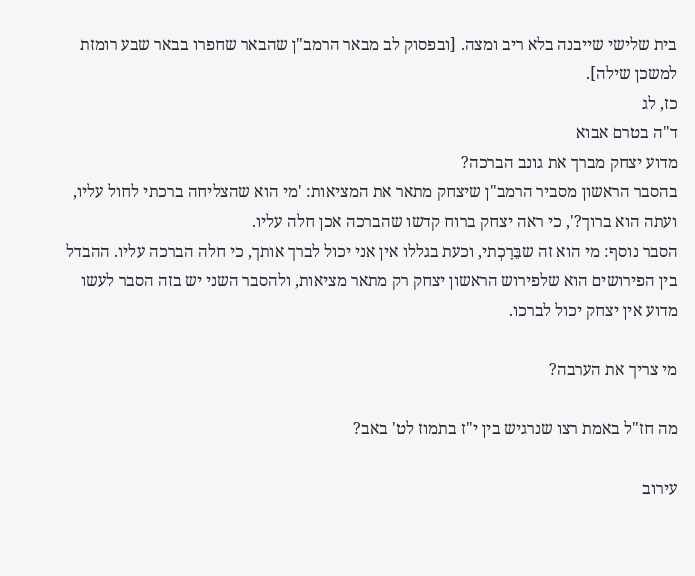בית שלישי שייבנה בלא ריב ומצה. [ובפסוק לב מבאר הרמב"ן שהבאר שחפרו בבאר שבע רומזת למשכן שילה].
כז, לג
ד"ה בטרם אבוא
מדוע יצחק מברך את גונב הברכה?
בהסבר הראשון מסביר הרמב"ן שיצחק מתאר את המציאות: 'מי הוא שהצליחה ברכתי לחול עליו, ועתה הוא ברוך?', כי ראה יצחק ברוח קדשו שהברכה אכן חלה עליו.
הסבר נוסף: מי הוא זה שבֵּרָכְתי, וכעת בגללו אין אני יכול לברך אותך, כי חלה הברכה עליו. ההבדל בין הפירושים הוא שלפירוש הראשון יצחק רק מתאר מציאות, ולהסבר השני יש בזה הסבר לעשו מדוע אין יצחק יכול לברכו.

מי צריך את הערבה?

מה חז"ל באמת רצו שנרגיש בין י"ז בתמוז לט' באב?

עירוב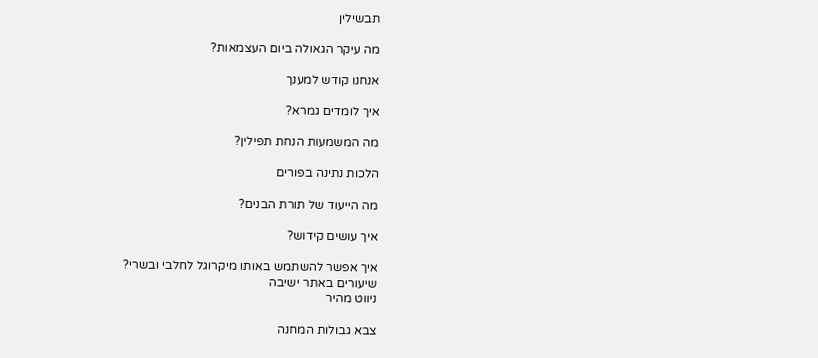תבשילין

מה עיקר הגאולה ביום העצמאות?

אנחנו קודש למענך

איך לומדים גמרא?

מה המשמעות הנחת תפילין?

הלכות נתינה בפורים

מה הייעוד של תורת הבנים?

איך עושים קידוש?

איך אפשר להשתמש באותו מיקרוגל לחלבי ובשרי?
שיעורים באתר ישיבה
ניווט מהיר

צבא גבולות המחנה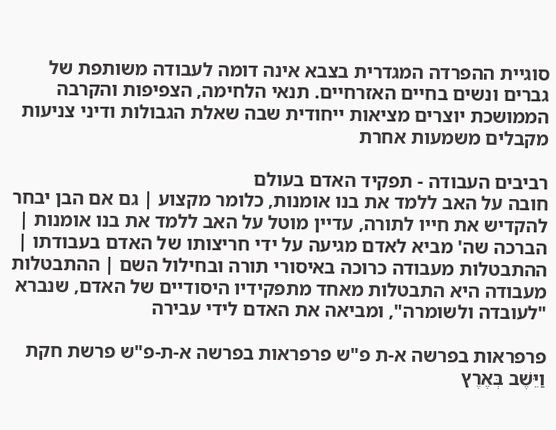סוגיית ההפרדה המגדרית בצבא אינה דומה לעבודה משותפת של גברים ונשים בחיים האזרחיים. תנאי הלחימה, הצפיפות והקרבה הממושכת יוצרים מציאות ייחודית שבה שאלת הגבולות ודיני צניעות מקבלים משמעות אחרת

רביבים העבודה - תפקיד האדם בעולם
חובה על האב ללמד את בנו אומנות, כלומר מקצוע | גם אם הבן יבחר להקדיש את חייו לתורה, עדיין מוטל על האב ללמד את בנו אומנות | הברכה שה' מביא לאדם מגיעה על ידי חריצותו של האדם בעבודתו | ההתבטלות מעבודה כרוכה באיסורי תורה ובחילול השם | ההתבטלות מעבודה היא התבטלות מאחד מתפקידיו היסודיים של האדם, שנברא "לעובדה ולשומרה", ומביאה את האדם לידי עבירה

פרפראות בפרשה א-ת פ"ש פרפראות בפרשה א-ת-פ"ש פרשת חקת
וַיֵּשֶׁב בְּאֶרֶץ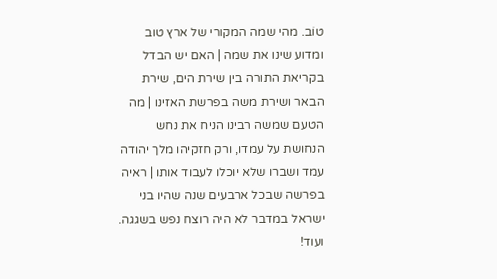טוֹב. מהי שמה המקורי של ארץ טוב ומדוע שינו את שמה | האם יש הבדל בקריאת התורה בין שירת הים, שירת הבאר ושירת משה בפרשת האזינו | מה הטעם שמשה רבינו הניח את נחש הנחושת על עמדו, ורק חזקיהו מלך יהודה עמד ושברו שלא יוכלו לעבוד אותו | ראיה בפרשה שבכל ארבעים שנה שהיו בני ישראל במדבר לא היה רוצח נפש בשגגה. ועוד!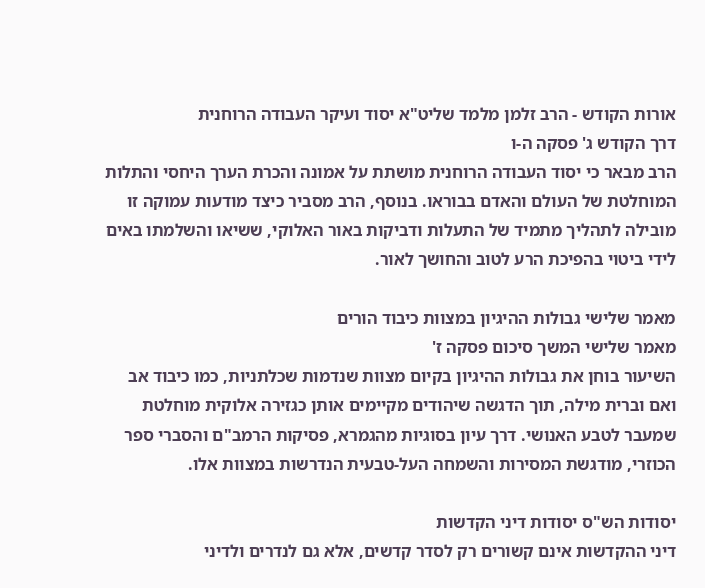אורות הקודש - הרב זלמן מלמד שליט"א יסוד ועיקר העבודה הרוחנית
דרך הקודש ג' פסקה ה-ו
הרב מבאר כי יסוד העבודה הרוחנית מושתת על אמונה והכרת הערך היחסי והתלות המוחלטת של העולם והאדם בבוראו. בנוסף, הרב מסביר כיצד מודעות עמוקה זו מובילה לתהליך מתמיד של התעלות ודביקות באור האלוקי, ששיאו והשלמתו באים לידי ביטוי בהפיכת הרע לטוב והחושך לאור.

מאמר שלישי גבולות ההיגיון במצוות כיבוד הורים
מאמר שלישי המשך סיכום פסקה ז'
השיעור בוחן את גבולות ההיגיון בקיום מצוות שנדמות שכלתניות, כמו כיבוד אב ואם וברית מילה, תוך הדגשה שיהודים מקיימים אותן כגזירה אלוקית מוחלטת שמעבר לטבע האנושי. דרך עיון בסוגיות מהגמרא, פסיקות הרמב"ם והסברי ספר הכוזרי, מודגשת המסירות והשמחה העל-טבעית הנדרשות במצוות אלו.

יסודות הש"ס יסודות דיני הקדשות
דיני ההקדשות אינם קשורים רק לסדר קדשים, אלא גם לנדרים ולדיני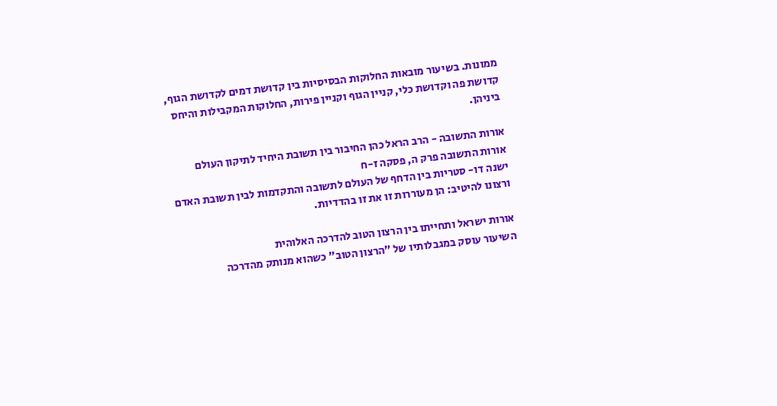ממונות. בשיעור מובאות החלוקות הבסיסיות בין קדושת דמים לקדושת הגוף, קדושת פה וקדושת כלי, קניין הגוף וקניין פירות, החלוקות המקבילות והיחס ביניהן.

אורות התשובה - הרב הראל כהן החיבור בין תשובת היחיד לתיקון העולם
אורות התשובה פרק ה, פסקה ז-ח
ישנה דו- סטריות בין הדחף של העולם לתשובה והתקדמות לבין תשובת האדם ורצונו להיטיב: הן מעוררות זו את זו בהדדיות.

אורות ישראל ותחייתו בין הרצון הטוב להדרכה האלוהית
השיעור עוסק במגבלותיו של "הרצון הטוב" כשהוא מנותק מהדרכה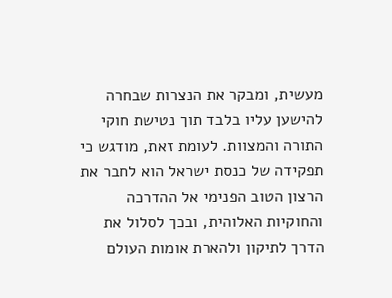מעשית, ומבקר את הנצרות שבחרה להישען עליו בלבד תוך נטישת חוקי התורה והמצוות. לעומת זאת, מודגש כי תפקידה של כנסת ישראל הוא לחבר את הרצון הטוב הפנימי אל ההדרכה והחוקיות האלוהית, ובכך לסלול את הדרך לתיקון ולהארת אומות העולם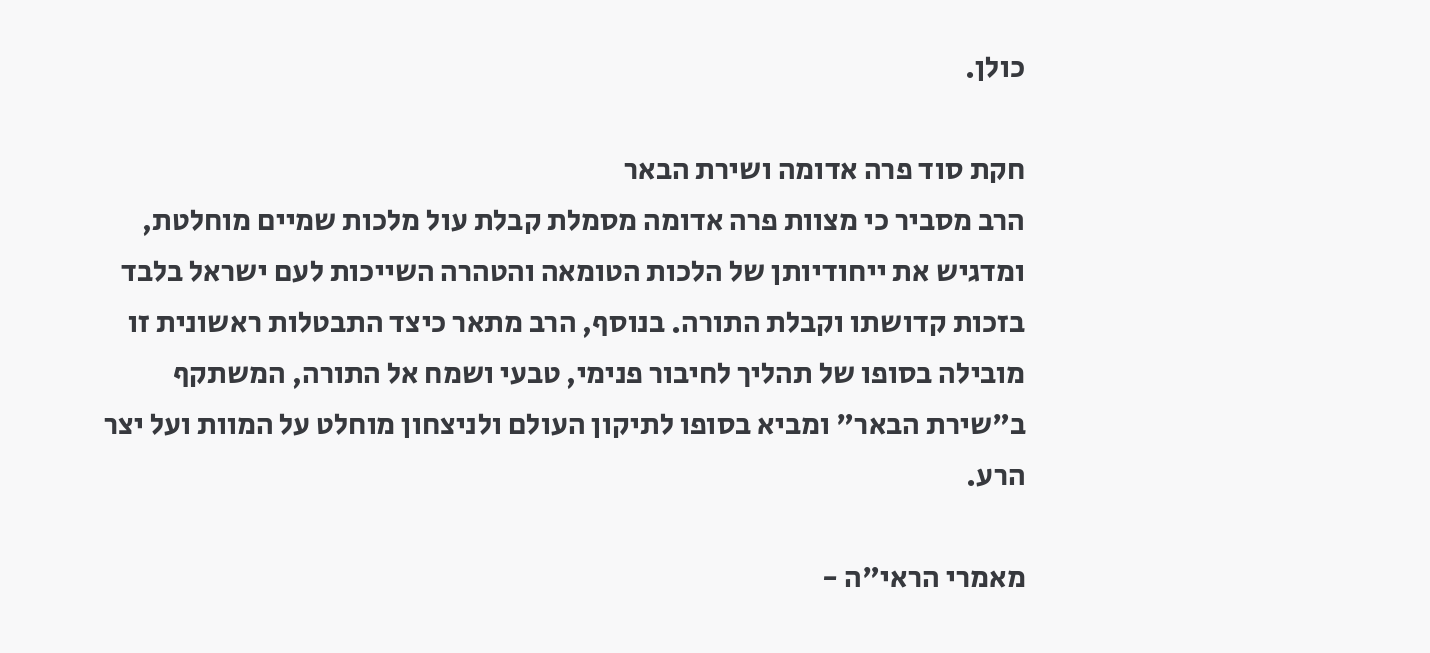כולן.

חקת סוד פרה אדומה ושירת הבאר
הרב מסביר כי מצוות פרה אדומה מסמלת קבלת עול מלכות שמיים מוחלטת, ומדגיש את ייחודיותן של הלכות הטומאה והטהרה השייכות לעם ישראל בלבד בזכות קדושתו וקבלת התורה. בנוסף, הרב מתאר כיצד התבטלות ראשונית זו מובילה בסופו של תהליך לחיבור פנימי, טבעי ושמח אל התורה, המשתקף ב"שירת הבאר" ומביא בסופו לתיקון העולם ולניצחון מוחלט על המוות ועל יצר הרע.

מאמרי הראי"ה -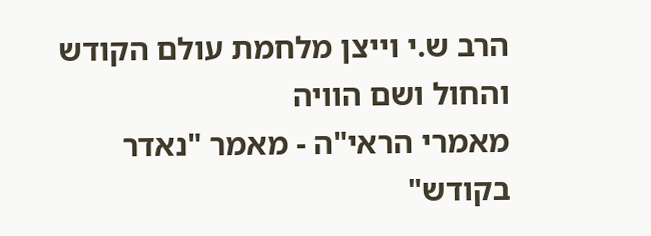הרב ש.י וייצן מלחמת עולם הקודש והחול ושם הוויה
מאמרי הראי"ה - מאמר "נאדר בקודש"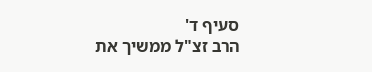סעיף ד'
הרב זצ"ל ממשיך את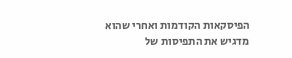הפיסקאות הקודמות ואחרי שהוא מדגיש את התפיסות של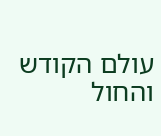עולם הקודש והחול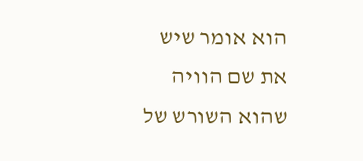הוא אומר שיש את שם הוויה שהוא השורש של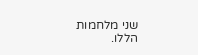שני מלחמות הללו.